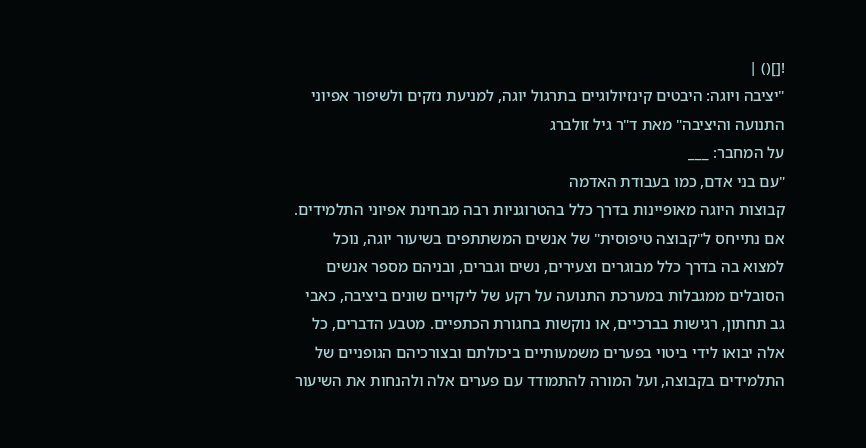![]() |
"יציבה ויוגה: היבטים קינזיולוגיים בתרגול יוגה, למניעת נזקים ולשיפור אפיוני התנועה והיציבה" מאת ד"ר גיל זולברג
על המחבר: ___
"עם בני אדם, כמו בעבודת האדמה
קבוצות היוגה מאופיינות בדרך כלל בהטרוגניות רבה מבחינת אפיוני התלמידים. אם נתייחס ל"קבוצה טיפוסית" של אנשים המשתתפים בשיעור יוגה, נוכל למצוא בה בדרך כלל מבוגרים וצעירים, נשים וגברים, ובניהם מספר אנשים הסובלים ממגבלות במערכת התנועה על רקע של ליקויים שונים ביציבה, כאבי גב תחתון, רגישות בברכיים, או נוקשות בחגורת הכתפיים. מטבע הדברים, כל אלה יבואו לידי ביטוי בפערים משמעותיים ביכולתם ובצורכיהם הגופניים של התלמידים בקבוצה, ועל המורה להתמודד עם פערים אלה ולהנחות את השיעור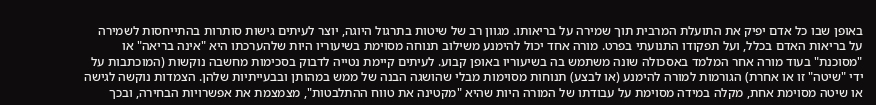באופן שבו כל אדם יפיק את התועלת המרבית תוך שמירה על בריאותו. מגוון רב של שיטות בתרגול היוגה, יוצר לעיתים גישות סותרות בהתייחסות לשמירה על בריאות האדם בכלל, ועל תפקודו התנועתי בפרט. מורה אחד יכול להימנע משילוב תנוחה מסוימת בשיעוריו היות שלהערכתו היא "אינה בריאה" או "מסוכנת" בעוד מורה אחר המלמד באסכולה שונה משתמש בה בשיעוריו באופן קבוע. לעיתים קיימת נטייה לדבוק בסכימות מחשבה נוקשות (המוכתבות על ידי "שיטה" זו או אחרת) הגורמות למורה להימנע (או לבצע) תנוחות מסוימות מבלי שהושגה הבנה של ממש במהותן ובבעייתיות שלהן. הצמדות נוקשה לגישה או שיטה מסוימת אחת, מקלה במידה מסוימת על עבודתו של המורה היות שהיא "מקטינה את טווח ההתלבטות", מצמצמת את אפשרויות הבחירה, ובכך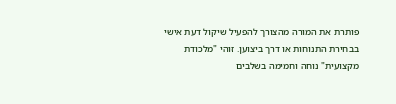פותרת את המורה מהצורך להפעיל שיקול דעת אישי בבחירת התנוחות או דרך ביצוען. זוהי "מלכודת מקצועית" נוחה וחמימה בשלבים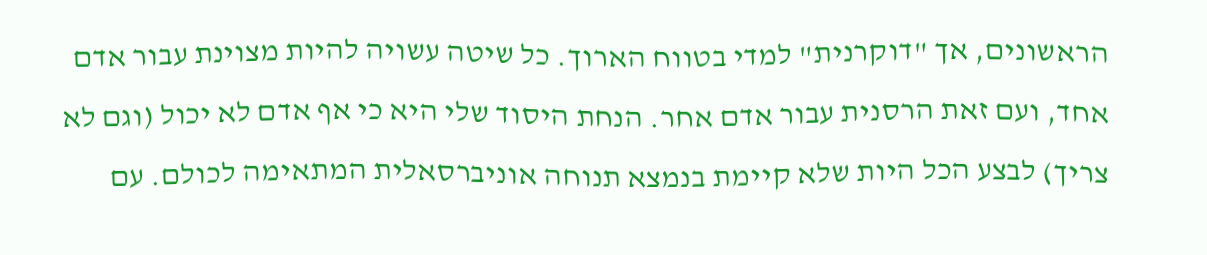הראשונים, אך "דוקרנית" למדי בטווח הארוך. כל שיטה עשויה להיות מצוינת עבור אדם אחד, ועם זאת הרסנית עבור אדם אחר. הנחת היסוד שלי היא כי אף אדם לא יכול (וגם לא צריך) לבצע הכל היות שלא קיימת בנמצא תנוחה אוניברסאלית המתאימה לכולם. עם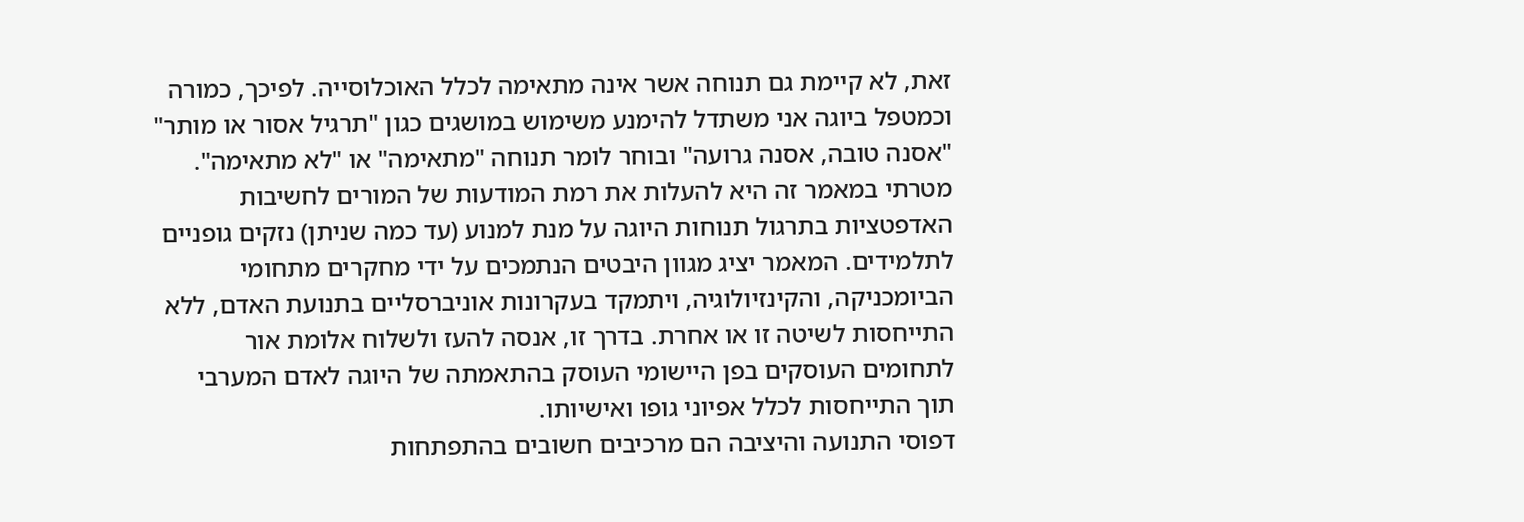זאת, לא קיימת גם תנוחה אשר אינה מתאימה לכלל האוכלוסייה. לפיכך, כמורה וכמטפל ביוגה אני משתדל להימנע משימוש במושגים כגון "תרגיל אסור או מותר" "אסנה טובה, אסנה גרועה" ובוחר לומר תנוחה "מתאימה" או "לא מתאימה". מטרתי במאמר זה היא להעלות את רמת המודעות של המורים לחשיבות האדפטציות בתרגול תנוחות היוגה על מנת למנוע (עד כמה שניתן) נזקים גופניים לתלמידים. המאמר יציג מגוון היבטים הנתמכים על ידי מחקרים מתחומי הביומכניקה, והקינזיולוגיה, ויתמקד בעקרונות אוניברסליים בתנועת האדם, ללא התייחסות לשיטה זו או אחרת. בדרך זו, אנסה להעז ולשלוח אלומת אור לתחומים העוסקים בפן היישומי העוסק בהתאמתה של היוגה לאדם המערבי תוך התייחסות לכלל אפיוני גופו ואישיותו.
דפוסי התנועה והיציבה הם מרכיבים חשובים בהתפתחות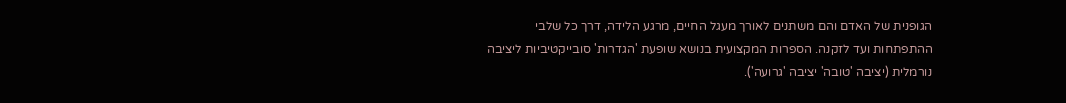הגופנית של האדם והם משתנים לאורך מעגל החיים, מרגע הלידה, דרך כל שלבי ההתפתחות ועד לזקנה. הספרות המקצועית בנושא שופעת 'הגדרות' סובייקטיביות ליציבה נורמלית (יציבה 'טובה' יציבה 'גרועה').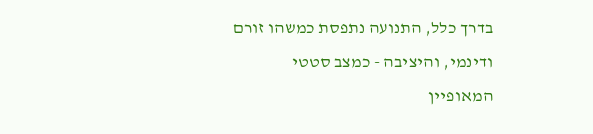בדרך כלל, התנועה נתפסת כמשהו זורם ודינמי, והיציבה - כמצב סטטי המאופיין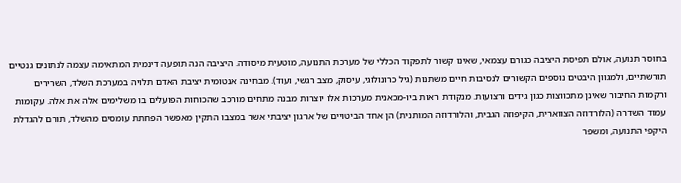בחוסר תנועה, אולם תפיסת היציבה כגורם עצמאי, שאינו קשור לתפקוד הכללי של מערכת התנועה, מוטעית מיסודה. היציבה הנה תופעה דינמית המתאימה עצמה לנתונים גנטיים תורשתיים, ולמגוון היבטים נוספים הקשורים לנסיבות חיים משתנות (גיל כרונולוגי, עיסוק, מצב רגשי, ועוד). מבחינה אנטומית יציבת האדם תלויה במערכת השלד, השרירים ורקמות החיבור שאינן מתכווצות כגון גידים ורצועות. מנקודת ראות ביו-מכאנית מערכות אלו יוצרות מבנה מתחים מורכב שהכוחות הפועלים בו משלימים אלה את אלה. עקומות עמוד השדרה (הלורדוזה הצווארית, הקיפוזה הגבית, והלורדוזה המותנית) הן אחד הביטויים של ארגון יציבתי אשר במצבו התקין מאפשר הפחתת עומסים מהשלד, תורם להגדלת היקפי התנועה, ומשפר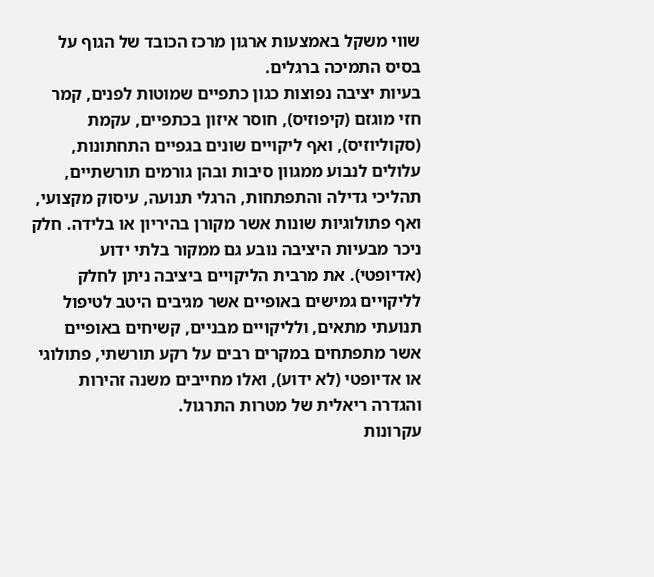שווי משקל באמצעות ארגון מרכז הכובד של הגוף על בסיס התמיכה ברגלים.
בעיות יציבה נפוצות כגון כתפיים שמוטות לפנים, קמר חזי מוגזם (קיפוזיס), חוסר איזון בכתפיים, עקמת (סקוליוזיס), ואף ליקויים שונים בגפיים התחתונות, עלולים לנבוע ממגוון סיבות ובהן גורמים תורשתיים, תהליכי גדילה והתפתחות, הרגלי תנועה, עיסוק מקצועי, ואף פתולוגיות שונות אשר מקורן בהיריון או בלידה. חלק ניכר מבעיות היציבה נובע גם ממקור בלתי ידוע (אדיופטי). את מרבית הליקויים ביציבה ניתן לחלק לליקויים גמישים באופיים אשר מגיבים היטב לטיפול תנועתי מתאים, ולליקויים מבניים, קשיחים באופיים אשר מתפתחים במקרים רבים על רקע תורשתי, פתולוגי או אדיופטי (לא ידוע), ואלו מחייבים משנה זהירות והגדרה ריאלית של מטרות התרגול.
עקרונות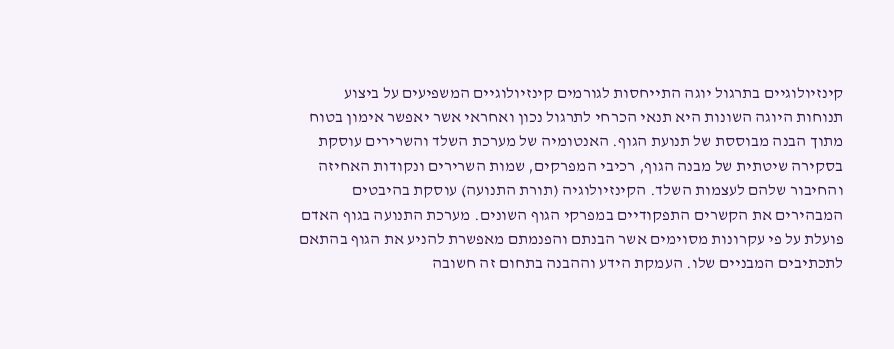קינזיולוגיים בתרגול יוגה התייחסות לגורמים קינזיולוגיים המשפיעים על ביצוע תנוחות היוגה השונות היא תנאי הכרחי לתרגול נכון ואחראי אשר יאפשר אימון בטוח מתוך הבנה מבוססת של תנועת הגוף. האנטומיה של מערכת השלד והשרירים עוסקת בסקירה שיטתית של מבנה הגוף, רכיבי המפרקים, שמות השרירים ונקודות האחיזה והחיבור שלהם לעצמות השלד. הקינזיולוגיה (תורת התנועה) עוסקת בהיבטים המבהירים את הקשרים התפקודיים במפרקי הגוף השונים. מערכת התנועה בגוף האדם פועלת על פי עקרונות מסוימים אשר הבנתם והפנמתם מאפשרת להניע את הגוף בהתאם לתכתיבים המבניים שלו. העמקת הידע וההבנה בתחום זה חשובה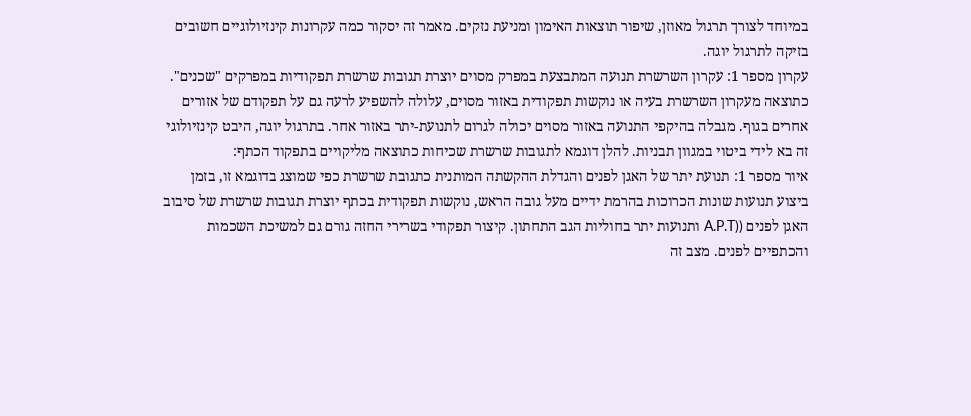במיוחד לצורך תרגול מאוזן, שיפור תוצאות האימון ומניעת נזקים. מאמר זה יסקור כמה עקרונות קינזיולוגיים חשובים בזיקה לתרגול יוגה.
עקרון מספר 1: עקרון השרשרת תנועה המתבצעת במפרק מסוים יוצרת תגובות שרשרת תפקודיות במפרקים "שכנים". כתוצאה מעקרון השרשרת בעיה או נוקשות תפקודית באזור מסוים, עלולה להשפיע לרעה גם על תפקודם של אזורים אחרים בגוף. מגבלה בהיקפי התנועה באזור מסוים יכולה לגרום לתנועת-יתר באזור אחר. בתרגול יוגה, היבט קינזיולוגי זה בא לידי ביטוי במגוון תבניות. להלן דוגמא לתגובות שרשרת שכיחות כתוצאה מליקויים בתפקוד הכתף:
איור מספר 1: תנועת יתר של האגן לפנים והגדלת ההקשתה המותנית כתגובת שרשרת כפי שמוצג בדוגמא זו, בזמן ביצוע תנועות שונות הכרוכות בהרמת ידיים מעל גובה הראש, נוקשות תפקודית בכתף יוצרת תגובות שרשרת של סיבוב האגן לפנים ((A.P.T ותנועות יתר בחוליות הגב התחתון. קיצור תפקודי בשרירי החזה גורם גם למשיכת השכמות והכתפיים לפנים. מצב זה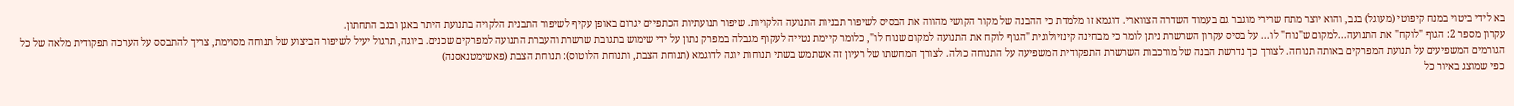בא לידי ביטוי במנח קיפוטי (מעוגל) בגב, והוא יוצר מתח שרירי מוגבר גם בעמוד השדרה הצווארי. דוגמא זו מלמדת כי ההבנה של מקור הקושי מהווה את הבסיס לשיפור תבניות התנועה הלקויות. שיפור תנועתיות הכתפיים יגרום באופן עקיף לשיפור התבנית הלקויה בתנועת היתר באגן ובגב התחתון.
עקרון מספר 2: הגוף "לוקח" את התנועה...למקום ש"נוח" לו... על בסיס עקרון השרשרת ניתן לומר כי מבחינה קינזיולוגית "הגוף לוקח את התנועה למקום שנוח לו", כלומר קיימת נטייה לעקוף מגבלה במפרק נתון על ידי שימוש בתגובת שרשרת והעברת התנועה למפרקים שכנים. ביוגה, תרגול יעיל לשיפור הביצוע של תנוחה מסוימת, צריך להתבסס על הערכה תפקודית מלאה של כל הגורמים המשפיעים על תנועת המפרקים באותה תנוחה. לצורך כך נדרשת הבנה של מורכבות השרשרת התפקודית המשפיעה על התנוחה כולה. לצורך המחשתו של רעיון זה אשתמש בשתי תנוחות יוגה לדוגמא (תנוחת הצבת, ותנוחת הלוטוס): תנוחת הצבת (פאשימטנאסנה)
כפי שמוצג באיור כל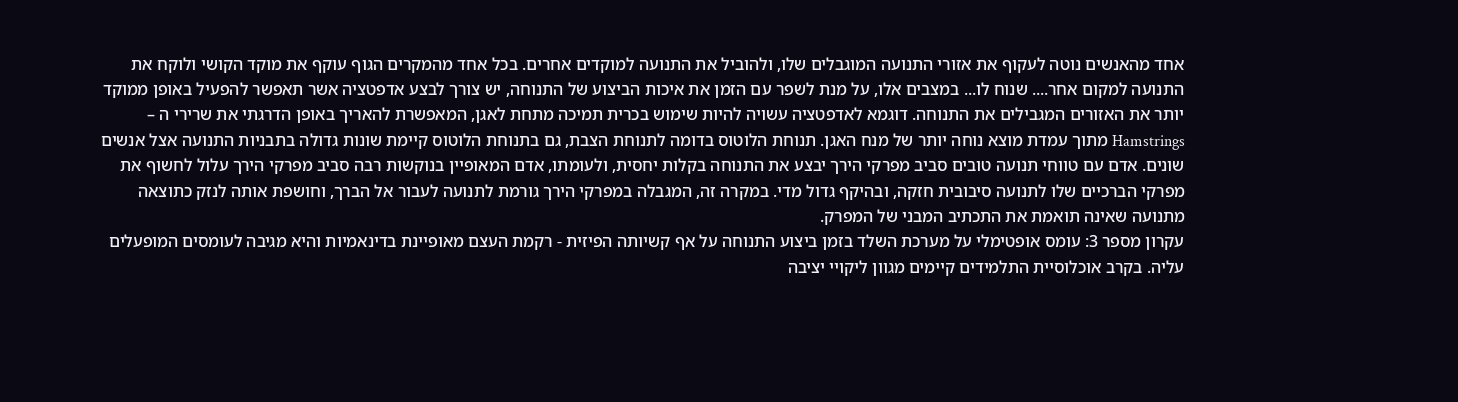אחד מהאנשים נוטה לעקוף את אזורי התנועה המוגבלים שלו, ולהוביל את התנועה למוקדים אחרים. בכל אחד מהמקרים הגוף עוקף את מוקד הקושי ולוקח את התנועה למקום אחר.... שנוח לו... במצבים אלו, על מנת לשפר עם הזמן את איכות הביצוע של התנוחה, יש צורך לבצע אדפטציה אשר תאפשר להפעיל באופן ממוקד יותר את האזורים המגבילים את התנוחה. דוגמא לאדפטציה עשויה להיות שימוש בכרית תמיכה מתחת לאגן, המאפשרת להאריך באופן הדרגתי את שרירי ה – Hamstrings מתוך עמדת מוצא נוחה יותר של מנח האגן. תנוחת הלוטוס בדומה לתנוחת הצבת, גם בתנוחת הלוטוס קיימת שונות גדולה בתבניות התנועה אצל אנשים שונים. אדם עם טווחי תנועה טובים סביב מפרקי הירך יבצע את התנוחה בקלות יחסית, ולעומתו, אדם המאופיין בנוקשות רבה סביב מפרקי הירך עלול לחשוף את מפרקי הברכיים שלו לתנועה סיבובית חזקה, ובהיקף גדול מדי. במקרה זה, המגבלה במפרקי הירך גורמת לתנועה לעבור אל הברך, וחושפת אותה לנזק כתוצאה מתנועה שאינה תואמת את התכתיב המבני של המפרק.
עקרון מספר 3: עומס אופטימלי על מערכת השלד בזמן ביצוע התנוחה על אף קשיותה הפיזית - רקמת העצם מאופיינת בדינאמיות והיא מגיבה לעומסים המופעלים עליה. בקרב אוכלוסיית התלמידים קיימים מגוון ליקויי יציבה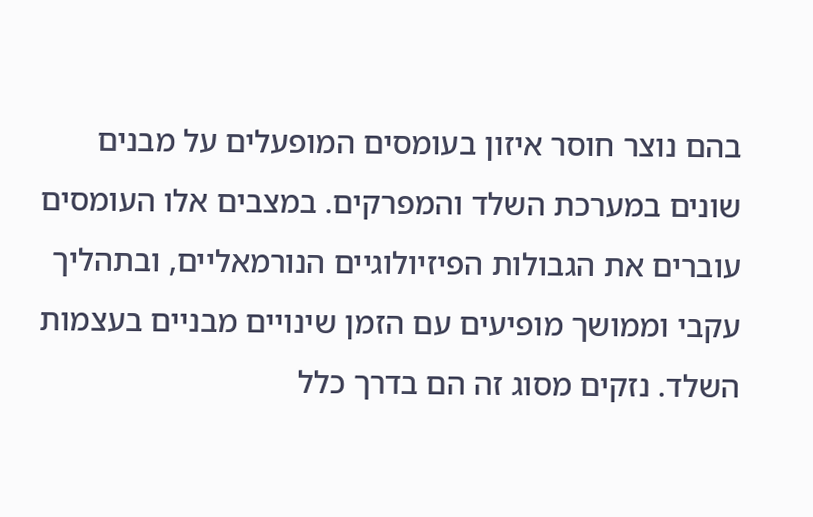בהם נוצר חוסר איזון בעומסים המופעלים על מבנים שונים במערכת השלד והמפרקים. במצבים אלו העומסים עוברים את הגבולות הפיזיולוגיים הנורמאליים, ובתהליך עקבי וממושך מופיעים עם הזמן שינויים מבניים בעצמות השלד. נזקים מסוג זה הם בדרך כלל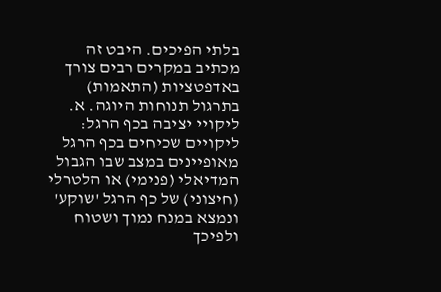בלתי הפיכים. היבט זה מכתיב במקרים רבים צורך באדפטציות (התאמות) בתרגול תנוחות היוגה. א. ליקויי יציבה בכף הרגל: ליקויים שכיחים בכף הרגל מאופיינים במצב שבו הגבול המדיאלי (פנימי) או הלטרלי (חיצוני) של כף הרגל 'שוקע' ונמצא במנח נמוך ושטוח ולפיכך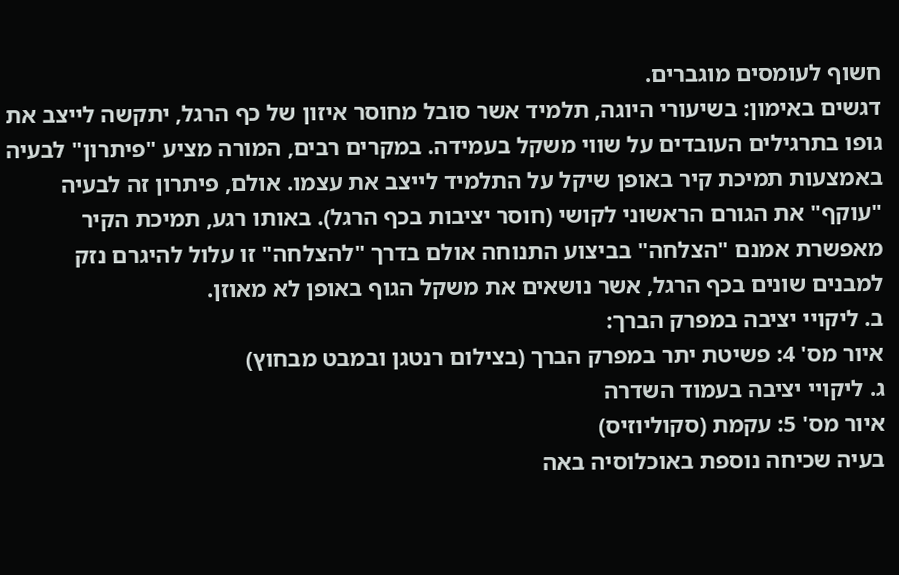חשוף לעומסים מוגברים.
דגשים באימון: בשיעורי היוגה, תלמיד אשר סובל מחוסר איזון של כף הרגל, יתקשה לייצב את גופו בתרגילים העובדים על שווי משקל בעמידה. במקרים רבים, המורה מציע "פיתרון" לבעיה באמצעות תמיכת קיר באופן שיקל על התלמיד לייצב את עצמו. אולם, פיתרון זה לבעיה "עוקף" את הגורם הראשוני לקושי (חוסר יציבות בכף הרגל). באותו רגע, תמיכת הקיר מאפשרת אמנם "הצלחה" בביצוע התנוחה אולם בדרך "להצלחה" זו עלול להיגרם נזק למבנים שונים בכף הרגל, אשר נושאים את משקל הגוף באופן לא מאוזן.
ב. ליקויי יציבה במפרק הברך:
איור מס' 4: פשיטת יתר במפרק הברך (בצילום רנטגן ובמבט מבחוץ)
ג. ליקויי יציבה בעמוד השדרה
איור מס' 5: עקמת (סקוליוזיס)
בעיה שכיחה נוספת באוכלוסיה באה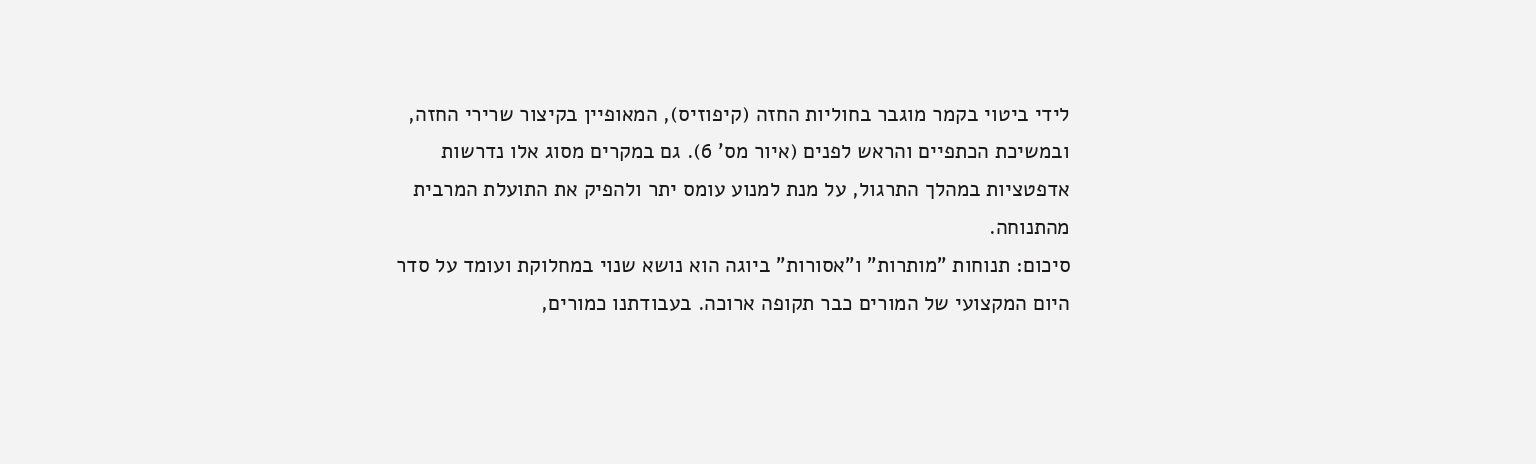לידי ביטוי בקמר מוגבר בחוליות החזה (קיפוזיס), המאופיין בקיצור שרירי החזה, ובמשיכת הכתפיים והראש לפנים (איור מס' 6). גם במקרים מסוג אלו נדרשות אדפטציות במהלך התרגול, על מנת למנוע עומס יתר ולהפיק את התועלת המרבית מהתנוחה.
סיכום: תנוחות "מותרות" ו"אסורות" ביוגה הוא נושא שנוי במחלוקת ועומד על סדר היום המקצועי של המורים כבר תקופה ארוכה. בעבודתנו כמורים,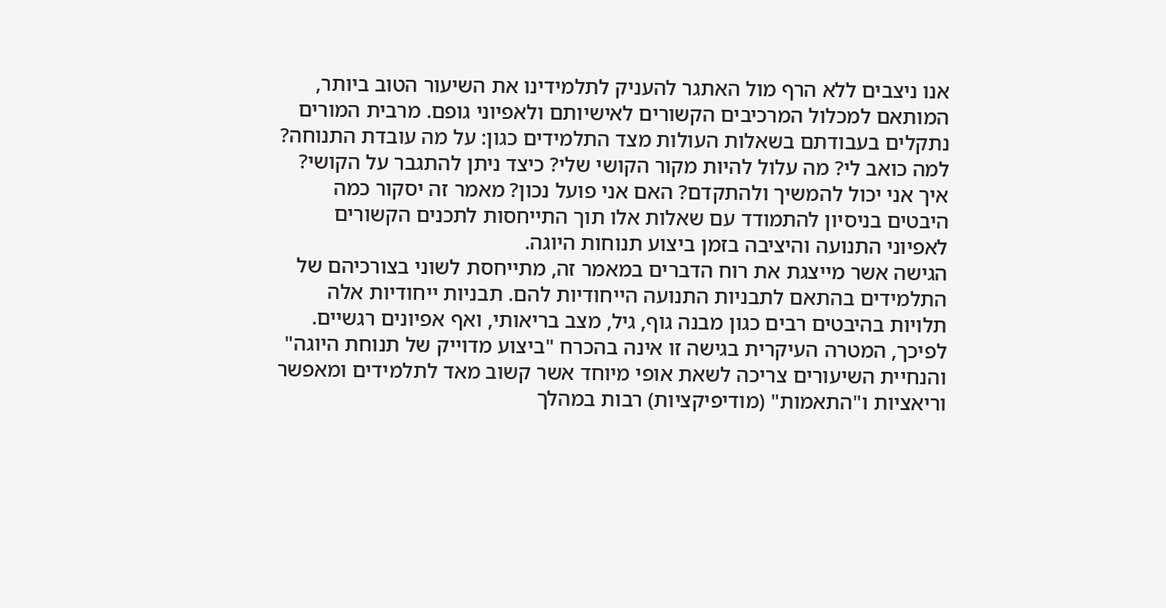אנו ניצבים ללא הרף מול האתגר להעניק לתלמידינו את השיעור הטוב ביותר, המותאם למכלול המרכיבים הקשורים לאישיותם ולאפיוני גופם. מרבית המורים נתקלים בעבודתם בשאלות העולות מצד התלמידים כגון: על מה עובדת התנוחה? למה כואב לי? מה עלול להיות מקור הקושי שלי? כיצד ניתן להתגבר על הקושי? איך אני יכול להמשיך ולהתקדם? האם אני פועל נכון? מאמר זה יסקור כמה היבטים בניסיון להתמודד עם שאלות אלו תוך התייחסות לתכנים הקשורים לאפיוני התנועה והיציבה בזמן ביצוע תנוחות היוגה.
הגישה אשר מייצגת את רוח הדברים במאמר זה, מתייחסת לשוני בצורכיהם של התלמידים בהתאם לתבניות התנועה הייחודיות להם. תבניות ייחודיות אלה תלויות בהיבטים רבים כגון מבנה גוף, גיל, מצב בריאותי, ואף אפיונים רגשיים. לפיכך, המטרה העיקרית בגישה זו אינה בהכרח "ביצוע מדוייק של תנוחת היוגה" והנחיית השיעורים צריכה לשאת אופי מיוחד אשר קשוב מאד לתלמידים ומאפשר וריאציות ו"התאמות" (מודיפיקציות) רבות במהלך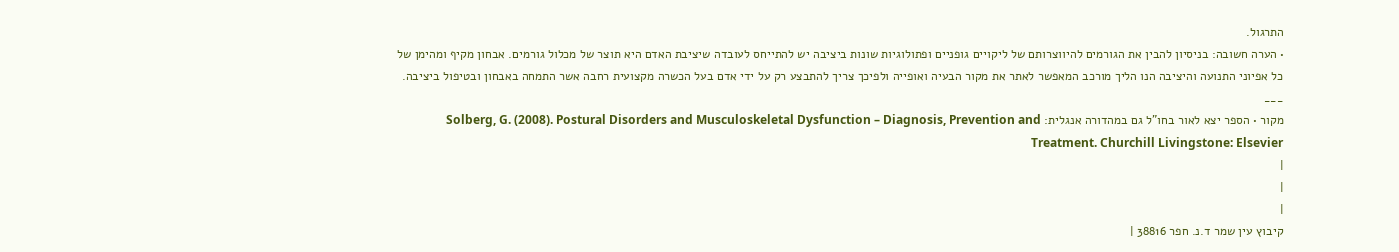התרגול.
• הערה חשובה: בניסיון להבין את הגורמים להיווצרותם של ליקויים גופניים ופתולוגיות שונות ביציבה יש להתייחס לעובדה שיציבת האדם היא תוצר של מכלול גורמים. אבחון מקיף ומהימן של כל אפיוני התנועה והיציבה הנו הליך מורכב המאפשר לאתר את מקור הבעיה ואופייה ולפיכך צריך להתבצע רק על ידי אדם בעל הכשרה מקצועית רחבה אשר התמחה באבחון ובטיפול ביציבה. ___
מקור • הספר יצא לאור בחו"ל גם במהדורה אנגלית: Solberg, G. (2008). Postural Disorders and Musculoskeletal Dysfunction – Diagnosis, Prevention and Treatment. Churchill Livingstone: Elsevier
|
|
|
קיבוץ עין שמר ד.נ. חפר 38816 |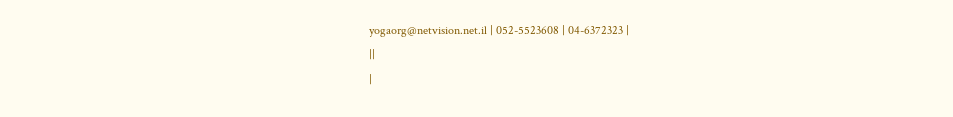yogaorg@netvision.net.il | 052-5523608 | 04-6372323 |
||
|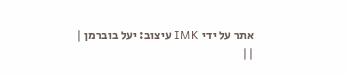אתר על ידי IMK עיצוב: יעל בוברמן |
||